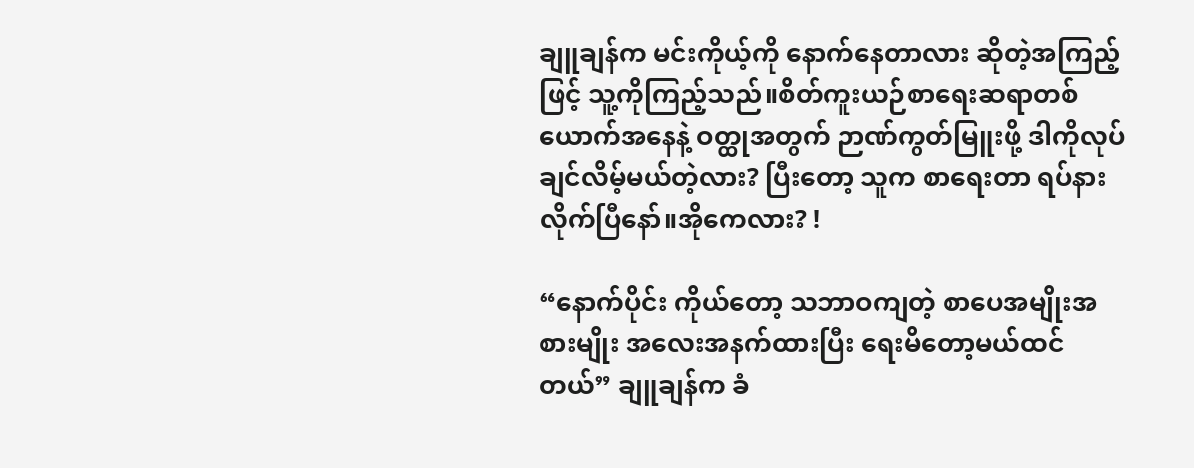ချူချန်က မင်းကိုယ့်ကို နောက်နေတာလား ဆိုတဲ့အကြည့်ဖြင့် သူ့ကိုကြည့်သည်။စိတ်ကူးယဉ်စာရေးဆရာတစ်ယောက်အနေနဲ့ ဝတ္ထုအတွက် ဉာဏ်ကွတ်မြူးဖို့ ဒါကိုလုပ်ချင်လိမ့်မယ်တဲ့လား? ပြီးတော့ သူက စာရေးတာ ရပ်နားလိုက်ပြီနော်။အိုကေလား? !

“နောက်ပိုင်း ကိုယ်တော့ သဘာဝကျတဲ့ စာပေအမျိုးအစားမျိုး အလေးအနက်ထားပြီး ရေးမိတော့မယ်ထင်တယ်” ချူချန်က ခံ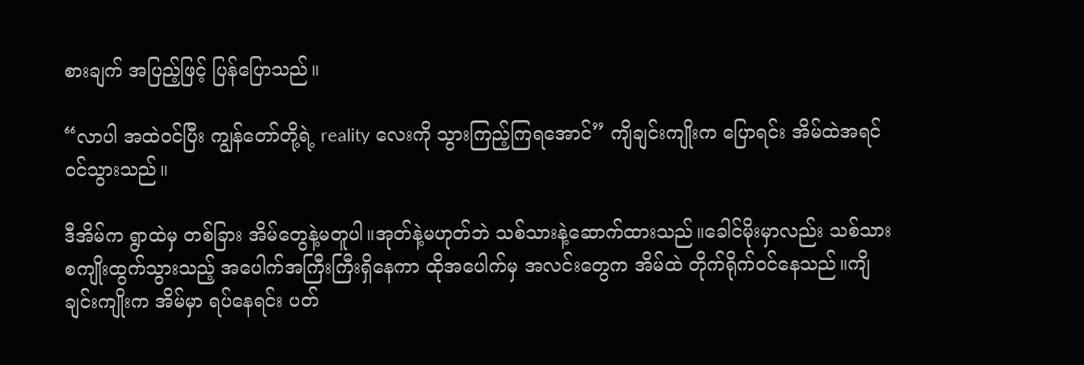စားချက် အပြည့်ဖြင့် ပြန်ပြောသည်။

“လာပါ အထဲဝင်ပြီး ကျွန်တော်တို့ရဲ့ reality လေးကို သွားကြည့်ကြရအောင်” ကျိချင်းကျိုးက ပြောရင်း အိမ်ထဲအရင်ဝင်သွားသည်။

ဒီအိမ်က ရွာထဲမှ တစ်ခြား အိမ်တွေနဲ့မတူပါ။အုတ်နဲ့မဟုတ်ဘဲ သစ်သားနဲ့ဆောက်ထားသည်။ခေါင်မိုးမှာလည်း သစ်သားစကျိုးထွက်သွားသည့် အပေါက်အကြီးကြီးရှိနေကာ ထိုအပေါက်မှ အလင်းတွေက အိမ်ထဲ တိုက်ရိုက်ဝင်နေသည်။ကျိချင်းကျိုးက အိမ်မှာ ရပ်နေရင်း ပတ်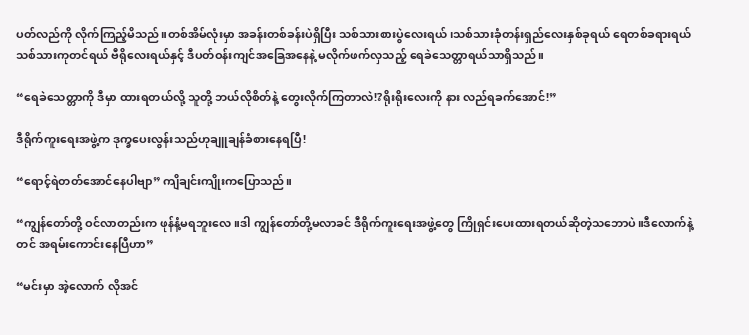ပတ်လည်ကို လိုက်ကြည့်မိသည်။တစ်အိမ်လုံးမှာ အခန်းတစ်ခန်းပဲရှိပြီး သစ်သားစားပွဲလေးရယ်၊သစ်သားခုံတန်းရှည်လေးနှစ်ခုရယ် ရေတစ်ခရားရယ် သစ်သားကုတင်ရယ် ဗီရိုလေးရယ်နှင့် ဒီပတ်ဝန်းကျင်အခြေအနေနဲ့ မလိုက်ဖက်လှသည့် ရေခဲသေတ္တာရယ်သာရှိသည်။

“ရေခဲသေတ္တာကို ဒီမှာ ထားရတယ်လို့ သူတို့ ဘယ်လိုစိတ်နဲ့ တွေးလိုက်ကြတာလဲ!?ရိုးရိုးလေးကို နား လည်ရခက်အောင်!”

ဒီရိုက်ကူးရေးအဖွဲ့က ဒုက္ခပေးလွန်းသည်ဟုချူချန်ခံစားနေရပြီ!

“ရောင့်ရဲတတ်အောင်နေပါဗျာ” ကျိချင်းကျိုးကပြောသည်။

“ကျွန်တော်တို့ ဝင်လာတည်းက ဖုန်နံ့မရဘူးလေ။ဒါ ကျွန်တော်တို့မလာခင် ဒီရိုက်ကူးရေးအဖွဲ့တွေ ကြိုရှင်းပေးထားရတယ်ဆိုတဲ့သဘောပဲ။ဒီလောက်နဲ့တင် အရမ်းကောင်းနေပြီဟာ”

“မင်းမှာ အဲ့လောက် လိုအင်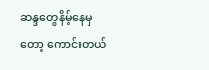ဆန္ဒတွေနိမ့်နေမှတော့ ကောင်းတယ်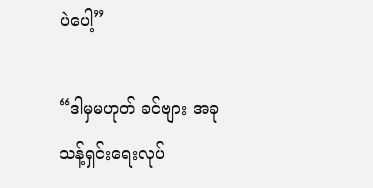ပဲပေါ့”

“ဒါမှမဟုတ် ခင်ဗျား အခု သန့်ရှင်းရေးလုပ်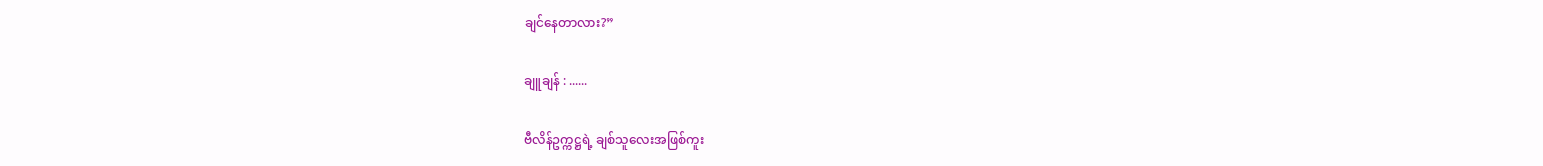ချင်နေတာလား?”

ချူချန် : ......

ဗီလိန်ဥက္ကဋ္ဌရဲ့ ချစ်သူလေးအဖြစ်ကူး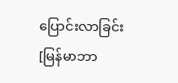ပြောင်းလာခြင်း [မြန်မာဘာ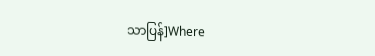သာပြန်]Where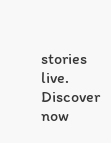stories live. Discover now